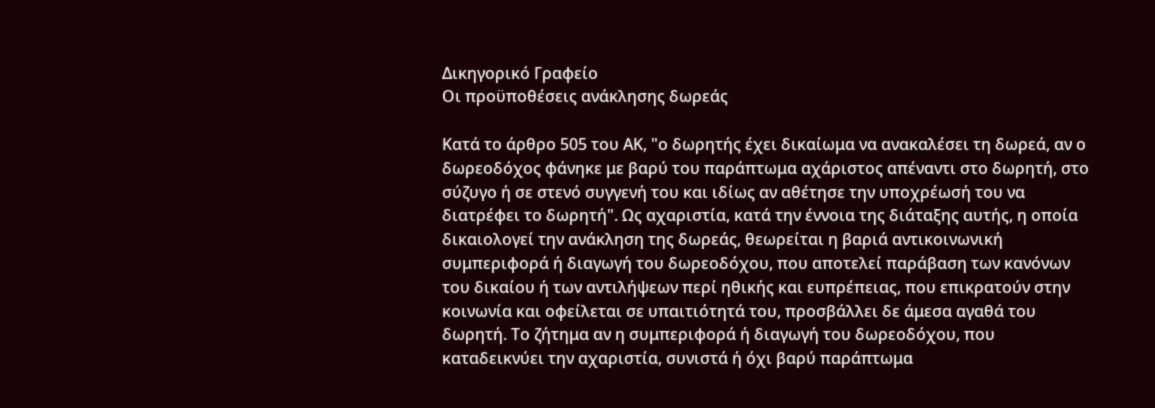Δικηγορικό Γραφείο
Οι προϋποθέσεις ανάκλησης δωρεάς

Κατά το άρθρο 505 του ΑΚ, "ο δωρητής έχει δικαίωμα να ανακαλέσει τη δωρεά, αν ο δωρεοδόχος φάνηκε με βαρύ του παράπτωμα αχάριστος απέναντι στο δωρητή, στο σύζυγο ή σε στενό συγγενή του και ιδίως αν αθέτησε την υποχρέωσή του να διατρέφει το δωρητή". Ως αχαριστία, κατά την έννοια της διάταξης αυτής, η οποία δικαιολογεί την ανάκληση της δωρεάς, θεωρείται η βαριά αντικοινωνική συμπεριφορά ή διαγωγή του δωρεοδόχου, που αποτελεί παράβαση των κανόνων του δικαίου ή των αντιλήψεων περί ηθικής και ευπρέπειας, που επικρατούν στην κοινωνία και οφείλεται σε υπαιτιότητά του, προσβάλλει δε άμεσα αγαθά του δωρητή. Το ζήτημα αν η συμπεριφορά ή διαγωγή του δωρεοδόχου, που καταδεικνύει την αχαριστία, συνιστά ή όχι βαρύ παράπτωμα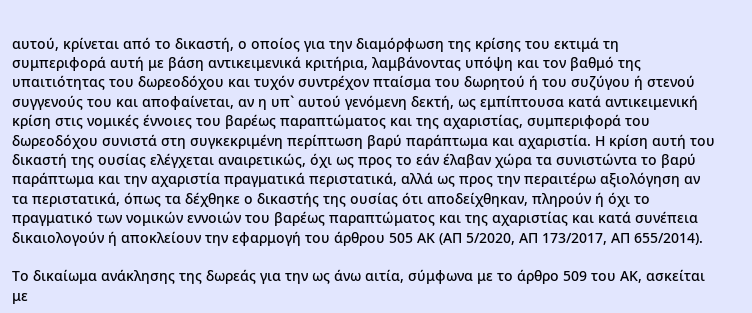αυτού, κρίνεται από το δικαστή, ο οποίος για την διαμόρφωση της κρίσης του εκτιμά τη συμπεριφορά αυτή με βάση αντικειμενικά κριτήρια, λαμβάνοντας υπόψη και τον βαθμό της υπαιτιότητας του δωρεοδόχου και τυχόν συντρέχον πταίσμα του δωρητού ή του συζύγου ή στενού συγγενούς του και αποφαίνεται, αν η υπ` αυτού γενόμενη δεκτή, ως εμπίπτουσα κατά αντικειμενική κρίση στις νομικές έννοιες του βαρέως παραπτώματος και της αχαριστίας, συμπεριφορά του δωρεοδόχου συνιστά στη συγκεκριμένη περίπτωση βαρύ παράπτωμα και αχαριστία. Η κρίση αυτή του δικαστή της ουσίας ελέγχεται αναιρετικώς, όχι ως προς το εάν έλαβαν χώρα τα συνιστώντα το βαρύ παράπτωμα και την αχαριστία πραγματικά περιστατικά, αλλά ως προς την περαιτέρω αξιολόγηση αν τα περιστατικά, όπως τα δέχθηκε ο δικαστής της ουσίας ότι αποδείχθηκαν, πληρούν ή όχι το πραγματικό των νομικών εννοιών του βαρέως παραπτώματος και της αχαριστίας και κατά συνέπεια δικαιολογούν ή αποκλείουν την εφαρμογή του άρθρου 505 ΑΚ (ΑΠ 5/2020, ΑΠ 173/2017, ΑΠ 655/2014).

Το δικαίωμα ανάκλησης της δωρεάς για την ως άνω αιτία, σύμφωνα με το άρθρο 509 του ΑΚ, ασκείται με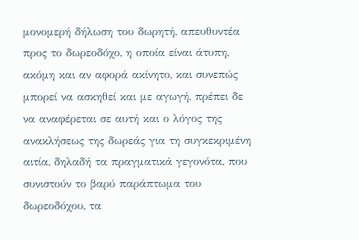μονομερή δήλωση του δωρητή, απευθυντέα προς το δωρεοδόχο, η οποία είναι άτυπη, ακόμη και αν αφορά ακίνητο, και συνεπώς μπορεί να ασκηθεί και με αγωγή, πρέπει δε να αναφέρεται σε αυτή και ο λόγος της ανακλήσεως της δωρεάς για τη συγκεκριμένη αιτία, δηλαδή τα πραγματικά γεγονότα, που συνιστούν το βαρύ παράπτωμα του δωρεοδόχου, τα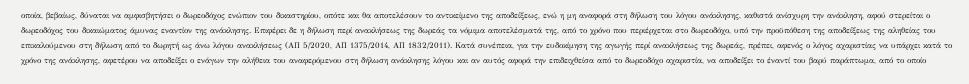οποία, βεβαίως, δύναται να αμφισβητήσει ο δωρεοδόχος ενώπιον του δικαστηρίου, οπότε και θα αποτελέσουν το αντικείμενο της αποδείξεως, ενώ η μη αναφορά στη δήλωση του λόγου ανάκλησης, καθιστά ανίσχυρη την ανάκληση, αφού στερείται ο δωρεοδόχος του δικαιώματος άμυνας εναντίον της ανάκλησης. Επιφέρει δε η δήλωση περί ανακλήσεως της δωρεάς τα νόμιμα αποτελέσματά της, από το χρόνο που περιέρχεται στο δωρεοδόχο, υπό την προϋπόθεση της αποδείξεως της αληθείας του επικαλούμενου στη δήλωση από το δωρητή ως άνω λόγου ανακλήσεως (ΑΠ 5/2020, ΑΠ 1375/2014, ΑΠ 1832/2011). Κατά συνέπεια, για την ευδοκίμηση της αγωγής περί ανακλήσεως της δωρεάς, πρέπει, αφενός ο λόγος αχαριστίας να υπάρχει κατά το χρόνο της ανάκλησης, αφετέρου να αποδείξει ο ενάγων την αλήθεια του αναφερόμενου στη δήλωση ανάκλησης λόγου και αν αυτός αφορά την επιδειχθείσα από το δωρεοδόχο αχαριστία, να αποδείξει το έναντί του βαρύ παράπτωμα, από το οποίο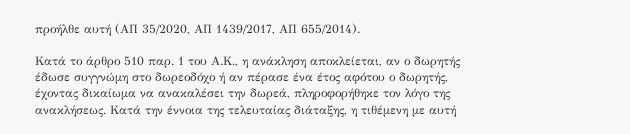προήλθε αυτή (ΑΠ 35/2020, ΑΠ 1439/2017, ΑΠ 655/2014).

Κατά το άρθρο 510 παρ. 1 του Α.Κ., η ανάκληση αποκλείεται, αν ο δωρητής έδωσε συγγνώμη στο δωρεοδόχο ή αν πέρασε ένα έτος αφότου ο δωρητής, έχοντας δικαίωμα να ανακαλέσει την δωρεά, πληροφορήθηκε τον λόγο της ανακλήσεως. Κατά την έννοια της τελευταίας διάταξης, η τιθέμενη με αυτή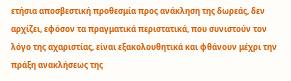ετήσια αποσβεστική προθεσμία προς ανάκληση της δωρεάς, δεν αρχίζει, εφόσον τα πραγματικά περιστατικά, που συνιστούν τον λόγο της αχαριστίας, είναι εξακολουθητικά και φθάνουν μέχρι την πράξη ανακλήσεως της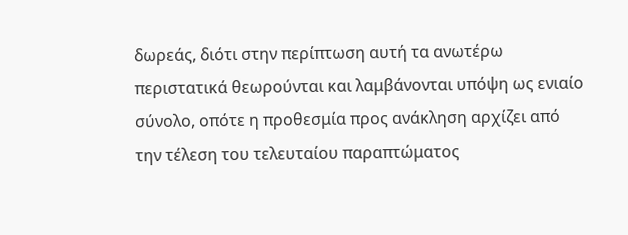δωρεάς, διότι στην περίπτωση αυτή τα ανωτέρω περιστατικά θεωρούνται και λαμβάνονται υπόψη ως ενιαίο σύνολο, οπότε η προθεσμία προς ανάκληση αρχίζει από την τέλεση του τελευταίου παραπτώματος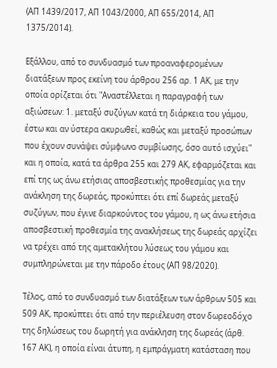(ΑΠ 1439/2017, ΑΠ 1043/2000, ΑΠ 655/2014, ΑΠ 1375/2014).

Εξάλλου, από το συνδυασμό των προαναφερομένων διατάξεων προς εκείνη του άρθρου 256 αρ. 1 ΑΚ, με την οποία ορίζεται ότι "Αναστέλλεται η παραγραφή των αξιώσεων: 1. μεταξύ συζύγων κατά τη διάρκεια του γάμου, έστω και αν ύστερα ακυρωθεί, καθώς και μεταξύ προσώπων που έχουν συνάψει σύμφωνο συμβίωσης, όσο αυτό ισχύει" και η οποία, κατά τα άρθρα 255 και 279 ΑΚ, εφαρμόζεται και επί της ως άνω ετήσιας αποσβεστικής προθεσμίας για την ανάκληση της δωρεάς, προκύπτει ότι επί δωρεάς μεταξύ συζύγων, που έγινε διαρκούντος του γάμου, η ως άνω ετήσια αποσβεστική προθεσμία της ανακλήσεως της δωρεάς αρχίζει να τρέχει από της αμετακλήτου λύσεως του γάμου και συμπληρώνεται με την πάροδο έτους (ΑΠ 98/2020).

Τέλος, από το συνδυασμό των διατάξεων των άρθρων 505 και 509 ΑΚ, προκύπτει ότι από την περιέλευση στον δωρεοδόχο της δηλώσεως του δωρητή για ανάκληση της δωρεάς (άρθ. 167 ΑΚ), η οποία είναι άτυπη, η εμπράγματη κατάσταση που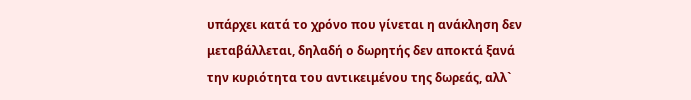υπάρχει κατά το χρόνο που γίνεται η ανάκληση δεν μεταβάλλεται, δηλαδή ο δωρητής δεν αποκτά ξανά την κυριότητα του αντικειμένου της δωρεάς, αλλ`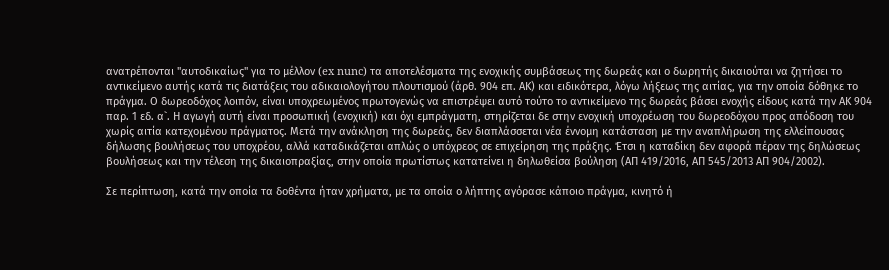ανατρέπονται "αυτοδικαίως" για το μέλλον (ex nunc) τα αποτελέσματα της ενοχικής συμβάσεως της δωρεάς και ο δωρητής δικαιούται να ζητήσει το αντικείμενο αυτής κατά τις διατάξεις του αδικαιολογήτου πλουτισμού (άρθ. 904 επ. ΑΚ) και ειδικότερα, λόγω λήξεως της αιτίας, για την οποία δόθηκε το πράγμα. Ο δωρεοδόχος λοιπόν, είναι υποχρεωμένος πρωτογενώς να επιστρέψει αυτό τούτο το αντικείμενο της δωρεάς βάσει ενοχής είδους κατά την ΑΚ 904 παρ. 1 εδ. α`. Η αγωγή αυτή είναι προσωπική (ενοχική) και όχι εμπράγματη, στηρίζεται δε στην ενοχική υποχρέωση του δωρεοδόχου προς απόδοση του χωρίς αιτία κατεχομένου πράγματος. Μετά την ανάκληση της δωρεάς, δεν διαπλάσσεται νέα έννομη κατάσταση με την αναπλήρωση της ελλείπουσας δήλωσης βουλήσεως του υποχρέου, αλλά καταδικάζεται απλώς ο υπόχρεος σε επιχείρηση της πράξης. Έτσι η καταδίκη δεν αφορά πέραν της δηλώσεως βουλήσεως και την τέλεση της δικαιοπραξίας, στην οποία πρωτίστως κατατείνει η δηλωθείσα βούληση (ΑΠ 419/2016, ΑΠ 545/2013 ΑΠ 904/2002).

Σε περίπτωση, κατά την οποία τα δοθέντα ήταν χρήματα, με τα οποία ο λήπτης αγόρασε κάποιο πράγμα, κινητό ή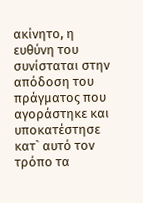ακίνητο, η ευθύνη του συνίσταται στην απόδοση του πράγματος που αγοράστηκε και υποκατέστησε κατ` αυτό τον τρόπο τα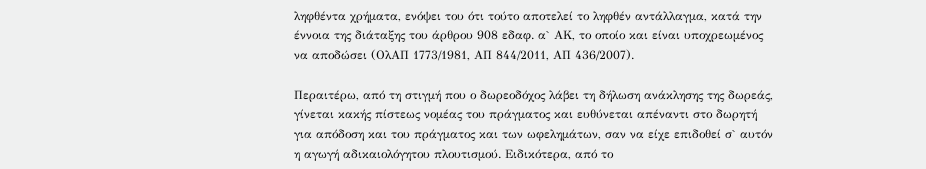ληφθέντα χρήματα, ενόψει του ότι τούτο αποτελεί το ληφθέν αντάλλαγμα, κατά την έννοια της διάταξης του άρθρου 908 εδαφ. α` ΑΚ, το οποίο και είναι υποχρεωμένος να αποδώσει (ΟλΑΠ 1773/1981, ΑΠ 844/2011, ΑΠ 436/2007).

Περαιτέρω, από τη στιγμή που ο δωρεοδόχος λάβει τη δήλωση ανάκλησης της δωρεάς, γίνεται κακής πίστεως νομέας του πράγματος και ευθύνεται απέναντι στο δωρητή για απόδοση και του πράγματος και των ωφελημάτων, σαν να είχε επιδοθεί σ` αυτόν η αγωγή αδικαιολόγητου πλουτισμού. Ειδικότερα, από το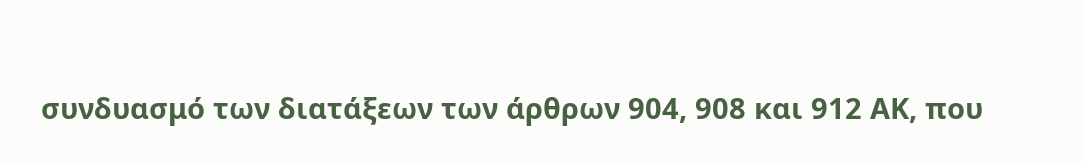συνδυασμό των διατάξεων των άρθρων 904, 908 και 912 ΑΚ, που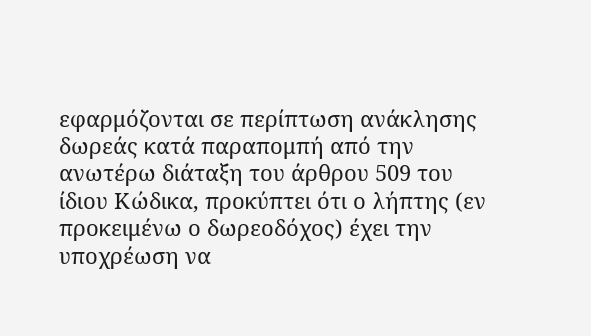εφαρμόζονται σε περίπτωση ανάκλησης δωρεάς κατά παραπομπή από την ανωτέρω διάταξη του άρθρου 509 του ίδιου Κώδικα, προκύπτει ότι ο λήπτης (εν προκειμένω ο δωρεοδόχος) έχει την υποχρέωση να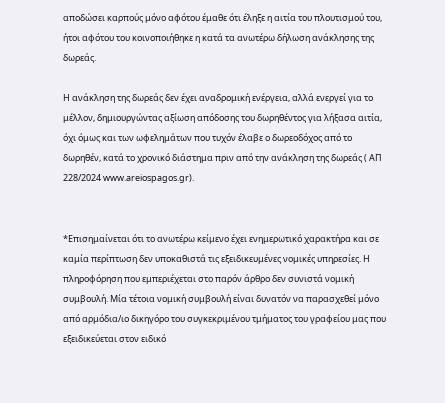αποδώσει καρπούς μόνο αφότου έμαθε ότι έληξε η αιτία του πλουτισμού του, ήτοι αφότου του κοινοποιήθηκε η κατά τα ανωτέρω δήλωση ανάκλησης της δωρεάς.

Η ανάκληση της δωρεάς δεν έχει αναδρομική ενέργεια, αλλά ενεργεί για το μέλλον, δημιουργώντας αξίωση απόδοσης του δωρηθέντος για λήξασα αιτία, όχι όμως και των ωφελημάτων που τυχόν έλαβε ο δωρεοδόχος από το δωρηθέν, κατά το χρονικό διάστημα πριν από την ανάκληση της δωρεάς ( ΑΠ 228/2024 www.areiospagos.gr).


*Επισημαίνεται ότι το ανωτέρω κείμενο έχει ενημερωτικό χαρακτήρα και σε καμία περίπτωση δεν υποκαθιστά τις εξειδικευμένες νομικές υπηρεσίες. Η πληροφόρηση που εμπεριέχεται στο παρόν άρθρο δεν συνιστά νομική συμβουλή. Μία τέτοια νομική συμβουλή είναι δυνατόν να παρασχεθεί μόνο από αρμόδια/ιο δικηγόρο του συγκεκριμένου τμήματος του γραφείου μας που εξειδικεύεται στον ειδικό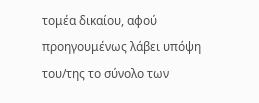τομέα δικαίου, αφού προηγουμένως λάβει υπόψη του/της το σύνολο των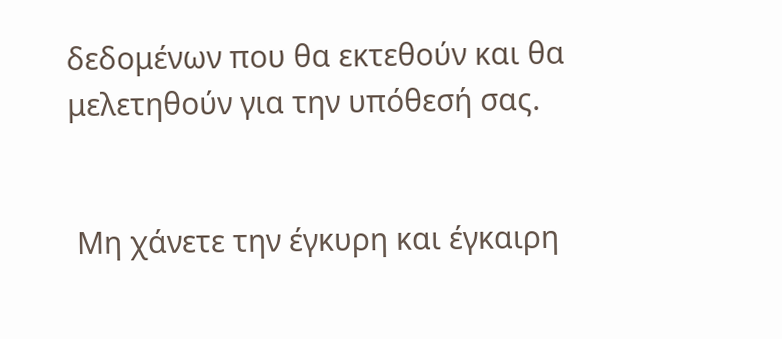δεδομένων που θα εκτεθούν και θα μελετηθούν για την υπόθεσή σας.


 Μη χάνετε την έγκυρη και έγκαιρη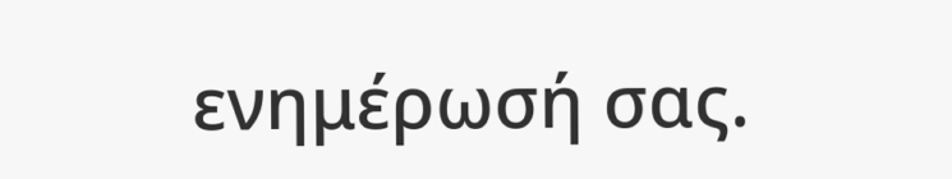ενημέρωσή σας.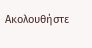Ακολουθήστε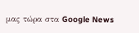μας τώρα στα Google News